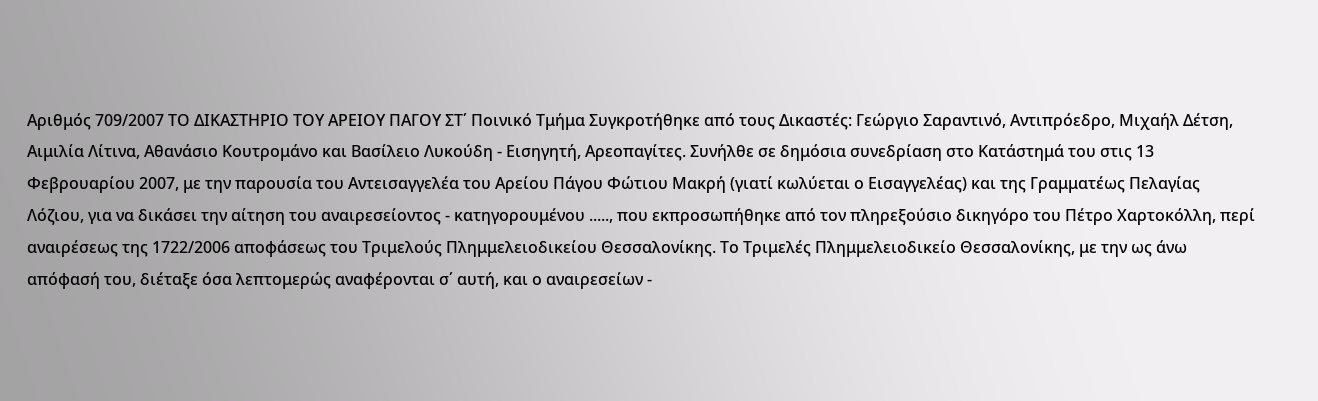Αριθμός 709/2007 ΤΟ ΔΙΚΑΣΤΗΡΙΟ ΤΟΥ ΑΡΕΙΟΥ ΠΑΓΟΥ ΣΤ΄ Ποινικό Τμήμα Συγκροτήθηκε από τους Δικαστές: Γεώργιο Σαραντινό, Αντιπρόεδρο, Μιχαήλ Δέτση, Αιμιλία Λίτινα, Αθανάσιο Κουτρομάνο και Βασίλειο Λυκούδη - Εισηγητή, Αρεοπαγίτες. Συνήλθε σε δημόσια συνεδρίαση στο Κατάστημά του στις 13 Φεβρουαρίου 2007, με την παρουσία του Αντεισαγγελέα του Αρείου Πάγου Φώτιου Μακρή (γιατί κωλύεται ο Εισαγγελέας) και της Γραμματέως Πελαγίας Λόζιου, για να δικάσει την αίτηση του αναιρεσείοντος - κατηγορουμένου ....., που εκπροσωπήθηκε από τον πληρεξούσιο δικηγόρο του Πέτρο Χαρτοκόλλη, περί αναιρέσεως της 1722/2006 αποφάσεως του Τριμελούς Πλημμελειοδικείου Θεσσαλονίκης. Το Τριμελές Πλημμελειοδικείο Θεσσαλονίκης, με την ως άνω απόφασή του, διέταξε όσα λεπτομερώς αναφέρονται σ΄ αυτή, και ο αναιρεσείων -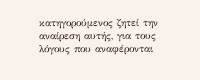κατηγορούμενος ζητεί την αναίρεση αυτής, για τους λόγους που αναφέρονται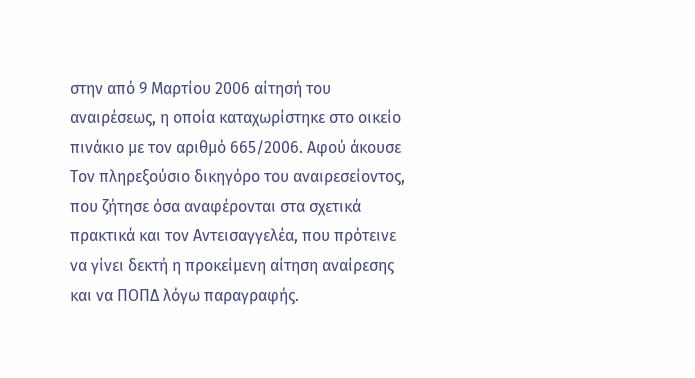στην από 9 Μαρτίου 2006 αίτησή του αναιρέσεως, η οποία καταχωρίστηκε στο οικείο πινάκιο με τον αριθμό 665/2006. Αφού άκουσε Τον πληρεξούσιο δικηγόρο του αναιρεσείοντος, που ζήτησε όσα αναφέρονται στα σχετικά πρακτικά και τον Αντεισαγγελέα, που πρότεινε να γίνει δεκτή η προκείμενη αίτηση αναίρεσης και να ΠΟΠΔ λόγω παραγραφής.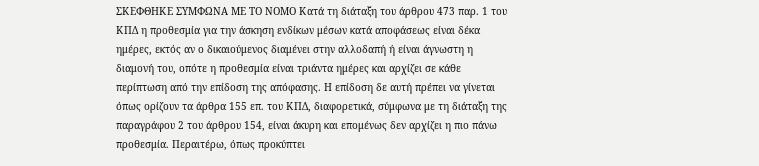ΣΚΕΦΘΗΚΕ ΣΥΜΦΩΝΑ ΜΕ ΤΟ ΝΟΜΟ Κατά τη διάταξη του άρθρου 473 παρ. 1 του ΚΠΔ η προθεσμία για την άσκηση ενδίκων μέσων κατά αποφάσεως είναι δέκα ημέρες, εκτός αν ο δικαιούμενος διαμένει στην αλλοδαπή ή είναι άγνωστη η διαμονή του, οπότε η προθεσμία είναι τριάντα ημέρες και αρχίζει σε κάθε περίπτωση από την επίδοση της απόφασης. Η επίδοση δε αυτή πρέπει να γίνεται όπως ορίζουν τα άρθρα 155 επ. του ΚΠΔ, διαφορετικά, σύμφωνα με τη διάταξη της παραγράφου 2 του άρθρου 154, είναι άκυρη και επομένως δεν αρχίζει η πιο πάνω προθεσμία. Περαιτέρω, όπως προκύπτει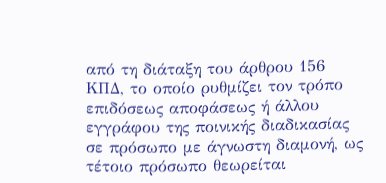από τη διάταξη του άρθρου 156 KΠΔ, το οποίο ρυθμίζει τον τρόπο επιδόσεως αποφάσεως ή άλλου εγγράφου της ποινικής διαδικασίας σε πρόσωπο με άγνωστη διαμονή, ως τέτοιο πρόσωπο θεωρείται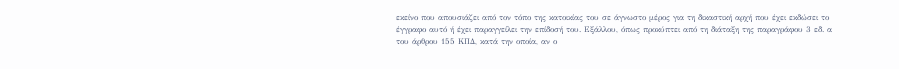εκείνο που απουσιάζει από τον τόπο της κατοικίας του σε άγνωστο μέρος για τη δικαστική αρχή που έχει εκδώσει το έγγραφο αυτό ή έχει παραγγείλει την επίδοσή του. Εξάλλου, όπως προκύπτει από τη διάταξη της παραγράφου 3 εδ. α του άρθρου 155 ΚΠΔ, κατά την οποία, αν ο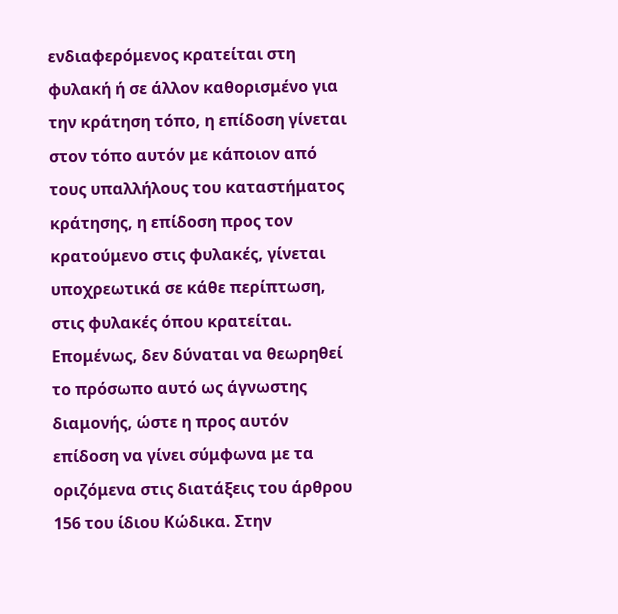ενδιαφερόμενος κρατείται στη φυλακή ή σε άλλον καθορισμένο για την κράτηση τόπο, η επίδοση γίνεται στον τόπο αυτόν με κάποιον από τους υπαλλήλους του καταστήματος κράτησης, η επίδοση προς τον κρατούμενο στις φυλακές, γίνεται υποχρεωτικά σε κάθε περίπτωση, στις φυλακές όπου κρατείται. Επομένως, δεν δύναται να θεωρηθεί το πρόσωπο αυτό ως άγνωστης διαμονής, ώστε η προς αυτόν επίδοση να γίνει σύμφωνα με τα οριζόμενα στις διατάξεις του άρθρου 156 του ίδιου Κώδικα. Στην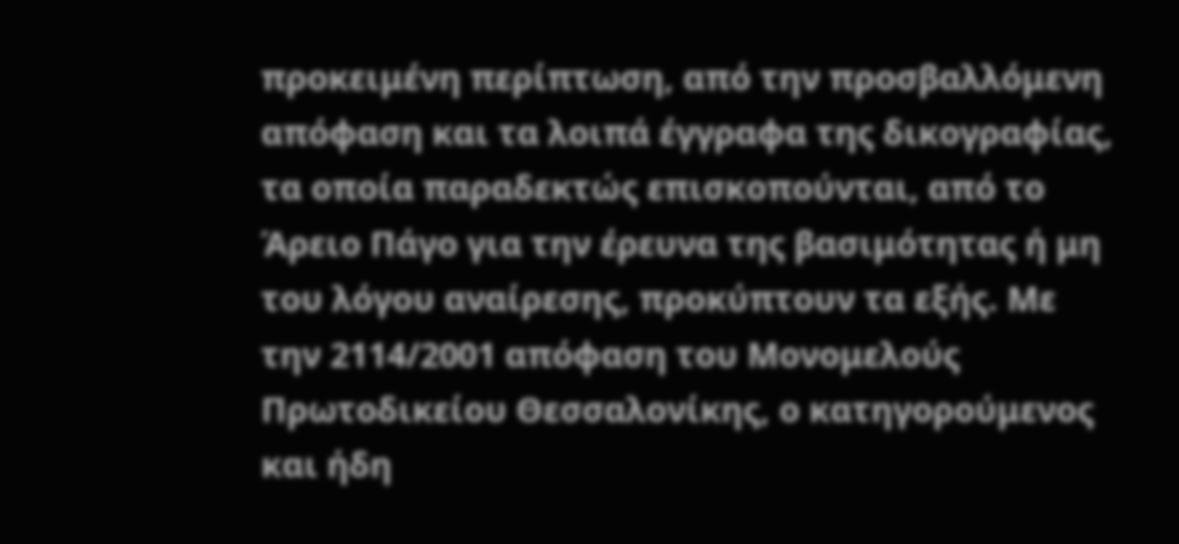προκειμένη περίπτωση, από την προσβαλλόμενη απόφαση και τα λοιπά έγγραφα της δικογραφίας, τα οποία παραδεκτώς επισκοπούνται, από το Άρειο Πάγο για την έρευνα της βασιμότητας ή μη του λόγου αναίρεσης, προκύπτουν τα εξής. Με την 2114/2001 απόφαση του Μονομελούς Πρωτοδικείου Θεσσαλονίκης, ο κατηγορούμενος και ήδη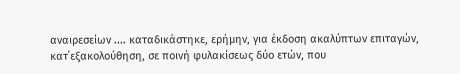αναιρεσείων .... καταδικάστηκε, ερήμην, για έκδοση ακαλύπτων επιταγών, κατ΄εξακολούθηση, σε ποινή φυλακίσεως δύο ετών, που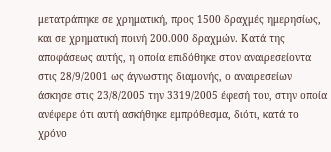μετατράπηκε σε χρηματική, προς 1500 δραχμές ημερησίως, και σε χρηματική ποινή 200.000 δραχμών. Κατά της αποφάσεως αυτής, η οποία επιδόθηκε στον αναιρεσείοντα στις 28/9/2001 ως άγνωστης διαμονής, ο αναιρεσείων άσκησε στις 23/8/2005 την 3319/2005 έφεσή του, στην οποία ανέφερε ότι αυτή ασκήθηκε εμπρόθεσμα, διότι, κατά το χρόνο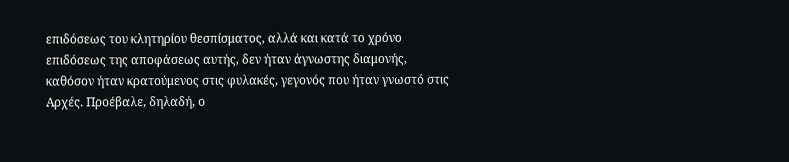επιδόσεως του κλητηρίου θεσπίσματος, αλλά και κατά το χρόνο επιδόσεως της αποφάσεως αυτής, δεν ήταν άγνωστης διαμονής, καθόσον ήταν κρατούμενος στις φυλακές, γεγονός που ήταν γνωστό στις Αρχές. Προέβαλε, δηλαδή, ο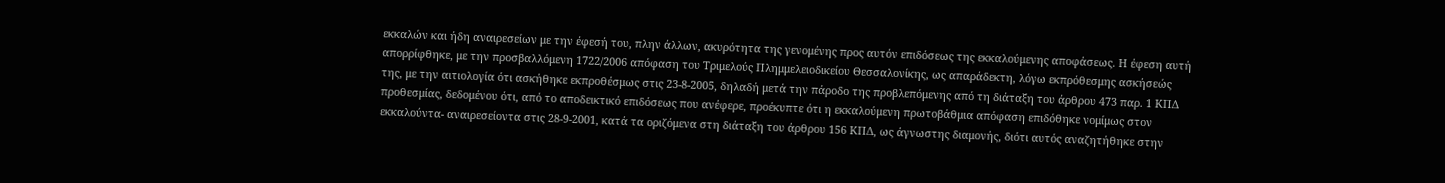εκκαλών και ήδη αναιρεσείων με την έφεσή του, πλην άλλων, ακυρότητα της γενομένης προς αυτόν επιδόσεως της εκκαλούμενης αποφάσεως. Η έφεση αυτή απορρίφθηκε, με την προσβαλλόμενη 1722/2006 απόφαση του Τριμελούς Πλημμελειοδικείου Θεσσαλονίκης, ως απαράδεκτη, λόγω εκπρόθεσμης ασκήσεώς της, με την αιτιολογία ότι ασκήθηκε εκπροθέσμως στις 23-8-2005, δηλαδή μετά την πάροδο της προβλεπόμενης από τη διάταξη του άρθρου 473 παρ. 1 ΚΠΔ προθεσμίας, δεδομένου ότι, από το αποδεικτικό επιδόσεως που ανέφερε, προέκυπτε ότι η εκκαλούμενη πρωτοβάθμια απόφαση επιδόθηκε νομίμως στον εκκαλούντα- αναιρεσείοντα στις 28-9-2001, κατά τα οριζόμενα στη διάταξη του άρθρου 156 ΚΠΔ, ως άγνωστης διαμονής, διότι αυτός αναζητήθηκε στην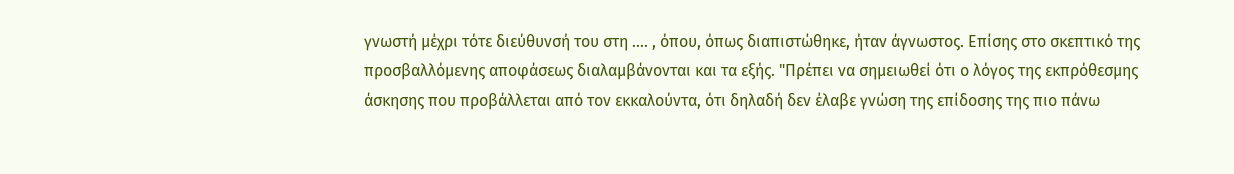γνωστή μέχρι τότε διεύθυνσή του στη .... , όπου, όπως διαπιστώθηκε, ήταν άγνωστος. Επίσης στο σκεπτικό της προσβαλλόμενης αποφάσεως διαλαμβάνονται και τα εξής. "Πρέπει να σημειωθεί ότι ο λόγος της εκπρόθεσμης άσκησης που προβάλλεται από τον εκκαλούντα, ότι δηλαδή δεν έλαβε γνώση της επίδοσης της πιο πάνω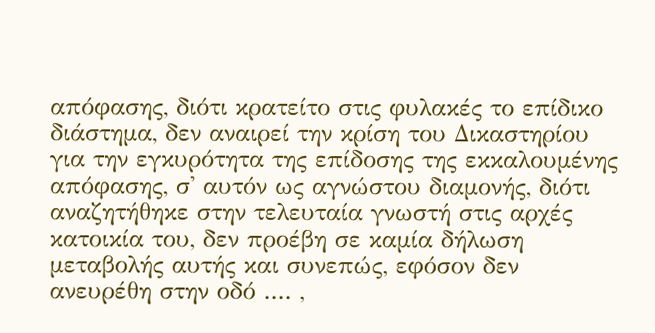απόφασης, διότι κρατείτο στις φυλακές το επίδικο διάστημα, δεν αναιρεί την κρίση του Δικαστηρίου για την εγκυρότητα της επίδοσης της εκκαλουμένης απόφασης, σ' αυτόν ως αγνώστου διαμονής, διότι αναζητήθηκε στην τελευταία γνωστή στις αρχές κατοικία του, δεν προέβη σε καμία δήλωση μεταβολής αυτής και συνεπώς, εφόσον δεν ανευρέθη στην οδό .... ,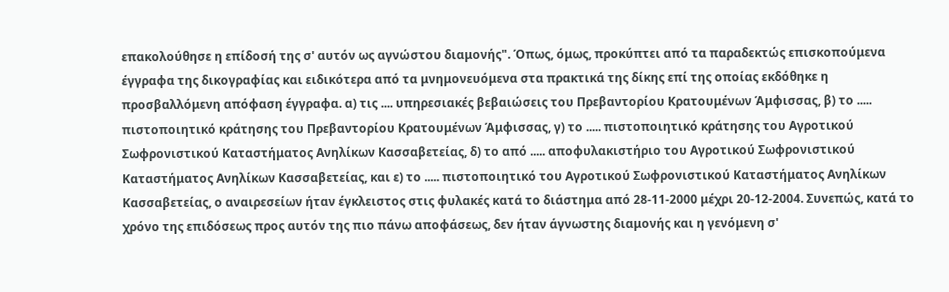επακολούθησε η επίδοσή της σ' αυτόν ως αγνώστου διαμονής". Όπως, όμως, προκύπτει από τα παραδεκτώς επισκοπούμενα έγγραφα της δικογραφίας και ειδικότερα από τα μνημονευόμενα στα πρακτικά της δίκης επί της οποίας εκδόθηκε η προσβαλλόμενη απόφαση έγγραφα. α) τις .... υπηρεσιακές βεβαιώσεις του Πρεβαντορίου Κρατουμένων Άμφισσας, β) το ..... πιστοποιητικό κράτησης του Πρεβαντορίου Κρατουμένων Άμφισσας, γ) το ..... πιστοποιητικό κράτησης του Αγροτικού Σωφρονιστικού Καταστήματος Ανηλίκων Κασσαβετείας, δ) το από ..... αποφυλακιστήριο του Αγροτικού Σωφρονιστικού Καταστήματος Ανηλίκων Κασσαβετείας, και ε) το ..... πιστοποιητικό του Αγροτικού Σωφρονιστικού Καταστήματος Ανηλίκων Κασσαβετείας, ο αναιρεσείων ήταν έγκλειστος στις φυλακές κατά το διάστημα από 28-11-2000 μέχρι 20-12-2004. Συνεπώς, κατά το χρόνο της επιδόσεως προς αυτόν της πιο πάνω αποφάσεως, δεν ήταν άγνωστης διαμονής και η γενόμενη σ'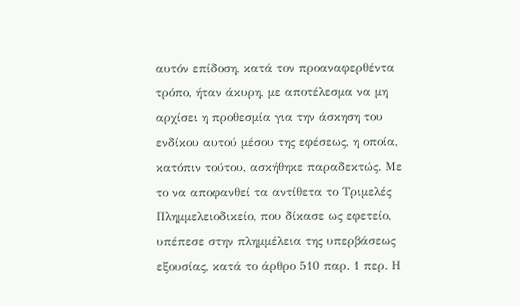αυτόν επίδοση, κατά τον προαναφερθέντα τρόπο, ήταν άκυρη, με αποτέλεσμα να μη αρχίσει η προθεσμία για την άσκηση του ενδίκου αυτού μέσου της εφέσεως, η οποία, κατόπιν τούτου, ασκήθηκε παραδεκτώς. Με το να αποφανθεί τα αντίθετα το Τριμελές Πλημμελειοδικείο, που δίκασε ως εφετείο, υπέπεσε στην πλημμέλεια της υπερβάσεως εξουσίας, κατά το άρθρο 510 παρ. 1 περ. Η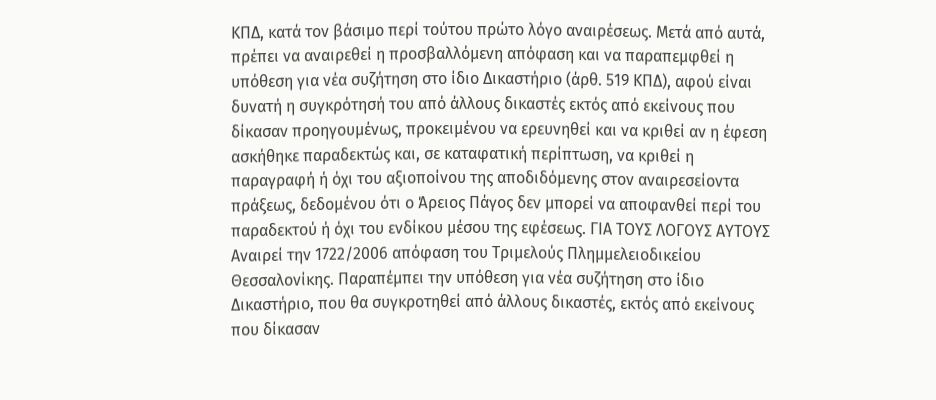ΚΠΔ, κατά τον βάσιμο περί τούτου πρώτο λόγο αναιρέσεως. Μετά από αυτά, πρέπει να αναιρεθεί η προσβαλλόμενη απόφαση και να παραπεμφθεί η υπόθεση για νέα συζήτηση στο ίδιο Δικαστήριο (άρθ. 519 ΚΠΔ), αφού είναι δυνατή η συγκρότησή του από άλλους δικαστές εκτός από εκείνους που δίκασαν προηγουμένως, προκειμένου να ερευνηθεί και να κριθεί αν η έφεση ασκήθηκε παραδεκτώς και, σε καταφατική περίπτωση, να κριθεί η παραγραφή ή όχι του αξιοποίνου της αποδιδόμενης στον αναιρεσείοντα πράξεως, δεδομένου ότι ο Άρειος Πάγος δεν μπορεί να αποφανθεί περί του παραδεκτού ή όχι του ενδίκου μέσου της εφέσεως. ΓΙΑ ΤΟΥΣ ΛΟΓΟΥΣ ΑΥΤΟΥΣ Αναιρεί την 1722/2006 απόφαση του Τριμελούς Πλημμελειοδικείου Θεσσαλονίκης. Παραπέμπει την υπόθεση για νέα συζήτηση στο ίδιο Δικαστήριο, που θα συγκροτηθεί από άλλους δικαστές, εκτός από εκείνους που δίκασαν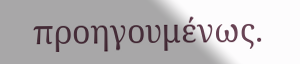προηγουμένως.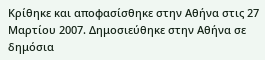Κρίθηκε και αποφασίσθηκε στην Αθήνα στις 27 Μαρτίου 2007. Δημοσιεύθηκε στην Αθήνα σε δημόσια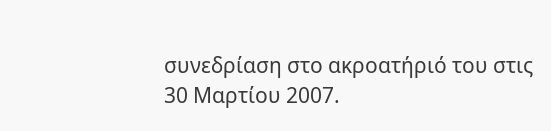συνεδρίαση στο ακροατήριό του στις 30 Μαρτίου 2007.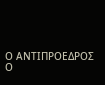Ο AΝΤΙΠΡΟΕΔΡΟΣ Ο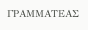ΓΡΑΜΜΑΤΕΑΣ